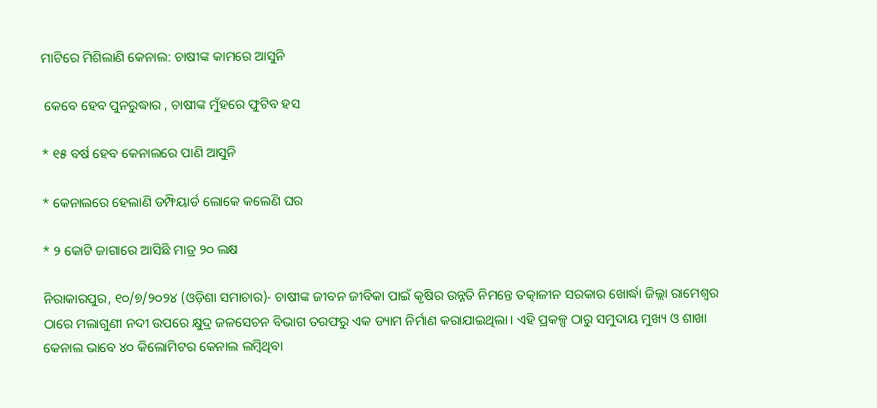ମାଟିରେ ମିଶିଲାଣି କେନାଲ: ଚାଷୀଙ୍କ କାମରେ ଆସୁନି

 କେବେ ହେବ ପୁନରୁଦ୍ଧାର , ଚାଷୀଙ୍କ ମୁଁହରେ ଫୁଟିବ ହସ

* ୧୫ ବର୍ଷ ହେବ କେନାଲରେ ପାଣି ଆସୁନି

* କେନାଲରେ ହେଲାଣି ଡମ୍ଫିୟାର୍ଡ ଲୋକେ କଲେଣି ଘର

* ୨ କୋଟି ଜାଗାରେ ଆସିଛି ମାତ୍ର ୨୦ ଲକ୍ଷ

ନିରାକାରପୁର, ୧୦/୭/୨୦୨୪ (ଓଡ଼ିଶା ସମାଚାର)- ଚାଷୀଙ୍କ ଜୀବନ ଜୀବିକା ପାଇଁ କୃଷିର ଉନ୍ନତି ନିମନ୍ତେ ତତ୍କାଳୀନ ସରକାର ଖୋର୍ଦ୍ଧା ଜିଲ୍ଲା ରାମେଶ୍ବର ଠାରେ ମଲାଗୁଣୀ ନଦୀ ଉପରେ କ୍ଷୁଦ୍ର ଜଳସେଚନ ବିଭାଗ ତରଫରୁ ଏକ ଡ୍ୟାମ ନିର୍ମାଣ କରାଯାଇଥିଲା। ଏହି ପ୍ରକଳ୍ପ ଠାରୁ ସମୁଦାୟ ମୁଖ୍ୟ ଓ ଶାଖା କେନାଲ ଭାବେ ୪୦ କିଲୋମିଟର କେନାଲ ଲମ୍ବିଥିବା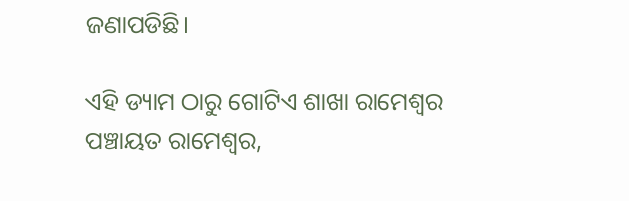ଜଣାପଡିଛି।

ଏହି ଡ୍ୟାମ ଠାରୁ ଗୋଟିଏ ଶାଖା ରାମେଶ୍ବର ପଞ୍ଚାୟତ ରାମେଶ୍ବର,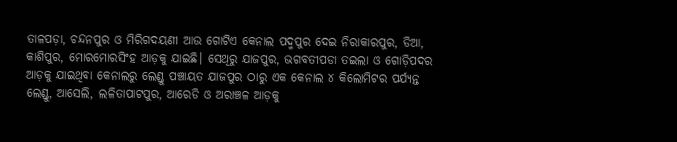ତାଳପଡ଼ା, ଚନ୍ଦନପୁର ଓ ମିରିଗଦୟଣୀ ଆଉ ଗୋଟିଏ କେନାଲ ପଦ୍ମପୁର ଦେଇ ନିରାକାରପୁର, ଡିଆ, କାଶିପୁର, ମୋରମୋରସିଂହ ଆଡ଼କୁ ଯାଇଛି। ସେଥିରୁ ଯାଜପୁର, ଭଗବତୀପଡା ତଇଲା ଓ ଗୋଡ଼ିପଦର ଆଡ଼କୁ ଯାଇଥିବା କେନାଲରୁ ଲେଣ୍ଡୁ ପଞ୍ଚାୟତ ଯାଜପୁର ଠାରୁ ଏକ କେନାଲ ୪ କିଲୋମିଟର ପର୍ଯ୍ୟନ୍ତ ଲେଣ୍ଡୁ, ଆସେଲି, ଲଳିତାପାଟପୁର, ଆରେଡି ଓ ଅରାଞ୍ଚଳ ଆଡ଼କୁ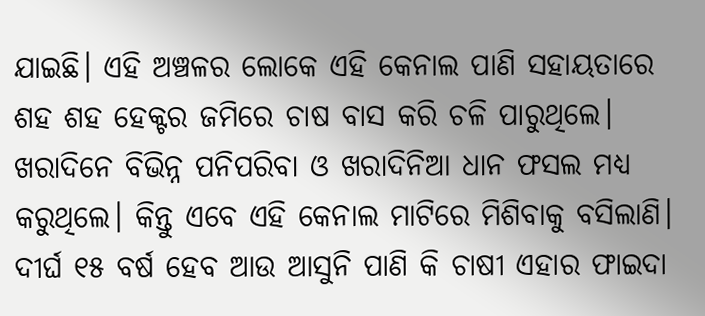ଯାଇଛି। ଏହି ଅଞ୍ଚଳର ଲୋକେ ଏହି କେନାଲ ପାଣି ସହାୟତାରେ ଶହ ଶହ ହେକ୍ଟର ଜମିରେ ଚାଷ ବାସ କରି ଚଳି ପାରୁଥିଲେ। ଖରାଦିନେ ବିଭିନ୍ନ ପନିପରିବା ଓ ଖରାଦିନିଆ ଧାନ ଫସଲ ମଧ୍ୟ କରୁଥିଲେ। କିନ୍ତୁ ଏବେ ଏହି କେନାଲ ମାଟିରେ ମିଶିବାକୁ ବସିଲାଣି। ଦୀର୍ଘ ୧୫ ବର୍ଷ ହେବ ଆଉ ଆସୁନି ପାଣି କି ଚାଷୀ ଏହାର ଫାଇଦା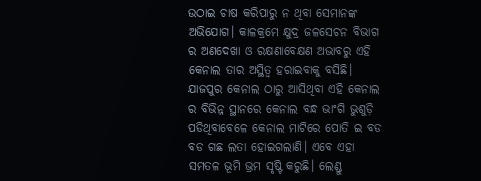ଉଠାଇ ଚାଷ କରିପାରୁ ନ ଥିବା ସେମାନଙ୍କ ଅଭିଯୋଗ। କାଳକ୍ରମେ କ୍ଷୁଦ୍ର ଜଳସେଚନ ବିଭାଗ ର ଅଣଦେଖା ଓ ରକ୍ଷଣାବେକ୍ଷଣ ଅଭାବରୁ ଏହି କେନାଲ ତାର ଅସ୍ଥିତ୍ଵ ହରାଇବାକୁ ବସିଛି। ଯାଜପୁର କେନାଲ ଠାରୁ ଆସିଥିବା ଏହି କେନାଲ ର ବିଭିନ୍ନ ସ୍ଥାନରେ କେନାଲ ବନ୍ଧ ଭାଂଗି ଭୁଶୁଡ଼ି ପଡିଥିବାବେଳେ କେନାଲ ମାଟିରେ ପୋତି ଇ ବଡ ବଡ ଗଛ ଲତା ହୋଇଗଲାଣି। ଏବେ ଏହା ସମତଳ ଭୂମି ଭ୍ରମ ସୃଷ୍ଟି କରୁଛି। ଲେଣ୍ଡୁ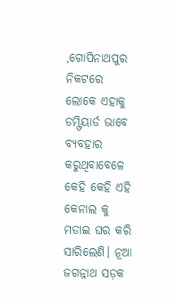,ଗୋପିନାଥପୁର ନିକଟରେ ଲୋକେ ଏହାକୁ ଡମ୍ଫିୟାର୍ଡ ଭାବେ ବ୍ୟବହାର କରୁଥିବାବେଳେ କେହି କେହି ଏହି କେନାଲ କୁ ମଡାଇ ଘର କରି ସାରିଲେଣି। ନୂଆ ଜଗନ୍ନାଥ ସଡ଼କ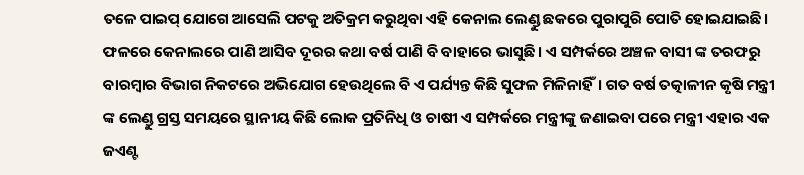ତଳେ ପାଇପ୍ ଯୋଗେ ଆସେଲି ପଟକୁ ଅତିକ୍ରମ କରୁଥିବା ଏହି କେନାଲ ଲେଣ୍ଡୁ ଛକରେ ପୁରାପୁରି ପୋତି ହୋଇଯାଇଛି। ଫଳରେ କେନାଲରେ ପାଣି ଆସିବ ଦୂରର କଥା ବର୍ଷ ପାଣି ବି ବାହାରେ ଭାସୁଛି। ଏ ସମ୍ପର୍କରେ ଅଞ୍ଚଳ ବାସୀ ଙ୍କ ତରଫରୁ ବାରମ୍ବାର ବିଭାଗ ନିକଟରେ ଅଭିଯୋଗ ହେଉଥିଲେ ବି ଏ ପର୍ଯ୍ୟନ୍ତ କିଛି ସୁଫଳ ମିଳିନାହିଁ। ଗତ ବର୍ଷ ତତ୍କାଳୀନ କୃଷି ମନ୍ତ୍ରୀ ଙ୍କ ଲେଣ୍ଡୁ ଗ୍ରସ୍ତ ସମୟରେ ସ୍ଥାନୀୟ କିଛି ଲୋକ ପ୍ରତିନିଧି ଓ ଚାଷୀ ଏ ସମ୍ପର୍କରେ ମନ୍ତ୍ରୀଙ୍କୁ ଜଣାଇବା ପରେ ମନ୍ତ୍ରୀ ଏହାର ଏକ ଜଏଣ୍ଟ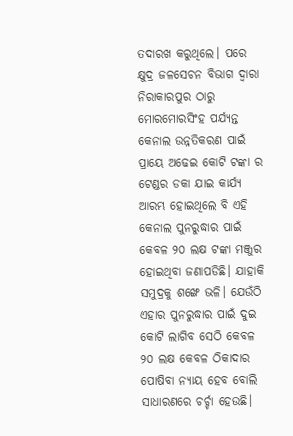ତଦାରଖ କରୁଥିଲେ। ପରେ କ୍ଷୁଦ୍ର ଜଳସେଚନ ବିଭାଗ ଦ୍ଵାରା ନିରାକାରପୁର ଠାରୁ ମୋରମୋରସିଂହ ପର୍ଯ୍ୟନ୍ତ କେନାଲ ଉନ୍ନତିକରଣ ପାଇଁ ପ୍ରାୟେ ଅଢେଇ କୋଟି ଟଙ୍କା ର ଟେଣ୍ଡର ଡକା ଯାଇ କାର୍ଯ୍ୟ ଆରମ୍ଭ ହୋଇଥିଲେ ବି ଏହି କେନାଲ ପୁନରୁଦ୍ଧାର ପାଇଁ କେବଳ ୨୦ ଲକ୍ଷ ଟଙ୍କା ମଞ୍ଜୁର ହୋଇଥିବା ଜଣାପଡିଛି। ଯାହାକି ସମୁଦ୍ରକୁ ଶଙ୍ଖେ ଭଳି। ଯେଉଁଠି ଏହାର ପୁନରୁଦ୍ଧାର ପାଇଁ ଦୁଇ କୋଟି ଲାଗିବ ସେଠି କେବଳ ୨୦ ଲକ୍ଷ କେବଳ ଠିକାଦାର ପୋଷିବା ନ୍ୟାୟ ହେବ ବୋଲି ସାଧାରଣରେ ଚର୍ଚ୍ଚା ହେଉଛି।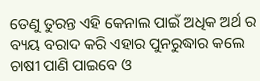ତେଣୁ ତୁରନ୍ତ ଏହି କେନାଲ ପାଇଁ ଅଧିକ ଅର୍ଥ ର ବ୍ୟୟ ବରାଦ କରି ଏହାର ପୁନରୁଦ୍ଧାର କଲେ ଚାଷୀ ପାଣି ପାଇବେ ଓ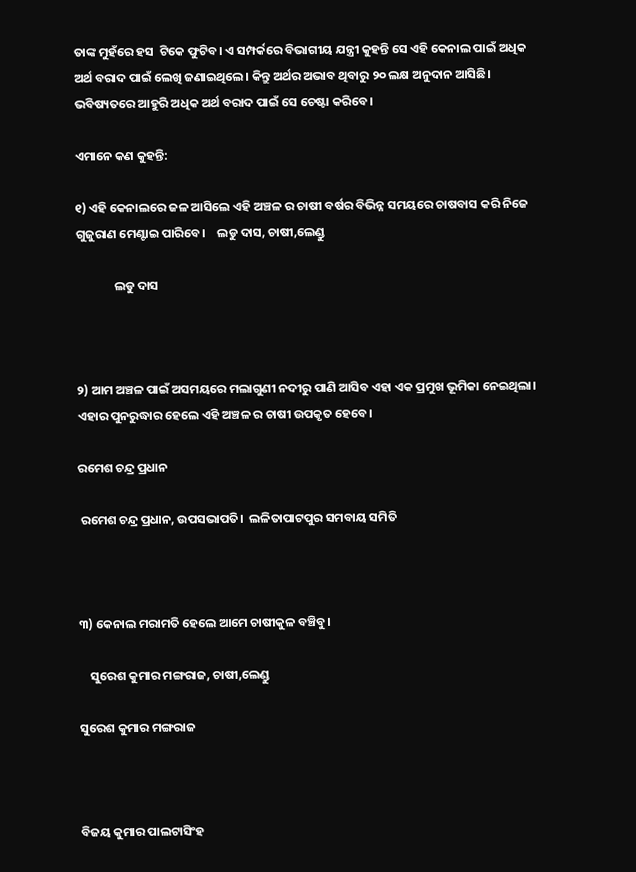ତାଙ୍କ ମୁହଁରେ ହସ  ଟିକେ ଫୁଟିବ। ଏ ସମ୍ପର୍କରେ ବିଭାଗୀୟ ଯନ୍ତ୍ରୀ କୁହନ୍ତି ସେ ଏହି କେନାଲ ପାଇଁ ଅଧିକ ଅର୍ଥ ବରାଦ ପାଇଁ ଲେଖି ଜଣାଇଥିଲେ। କିନ୍ତୁ ଅର୍ଥର ଅଭାବ ଥିବାରୁ ୨୦ ଲକ୍ଷ ଅନୁଦାନ ଆସିଛି। ଭବିଷ୍ୟତରେ ଆହୁରି ଅଧିକ ଅର୍ଥ ବରାଦ ପାଇଁ ସେ ଚେଷ୍ଟା କରିବେ।

ଏମାନେ କଣ କୁହନ୍ତି:

୧) ଏହି କେନାଲରେ ଜଳ ଆସିଲେ ଏହି ଅଞ୍ଚଳ ର ଚାଷୀ ବର୍ଷର ବିଭିନ୍ନ ସମୟରେ ଚାଷବାସ କରି ନିଜେ ଗୁଜୁରାଣ ମେଣ୍ଟାଇ ପାରିବେ।    ଲଡୁ ଦାସ, ଚାଷୀ,ଲେଣ୍ଡୁ

              ଲଡୁ ଦାସ



୨) ଆମ ଅଞ୍ଚଳ ପାଇଁ ଅସମୟରେ ମଲାଗୁଣୀ ନଦୀରୁ ପାଣି ଆସିବ ଏହା ଏକ ପ୍ରମୁଖ ଭୂମିକା ନେଇଥିଲା। ଏହାର ପୁନରୁଦ୍ଧାର ହେଲେ ଏହି ଅଞ୍ଚଳ ର ଚାଷୀ ଉପକୃତ ହେବେ।

ରମେଶ ଚନ୍ଦ୍ର ପ୍ରଧାନ

 ରମେଶ ଚନ୍ଦ୍ର ପ୍ରଧାନ, ଉପସଭାପତି।  ଲଳିତାପାଟପୁର ସମବାୟ ସମିତି



୩) କେନାଲ ମରାମତି ହେଲେ ଆମେ ଚାଷୀକୁଳ ବଞ୍ଚିବୁ।

    ସୁରେଶ କୁମାର ମଙ୍ଗରାଜ, ଚାଷୀ,ଲେଣ୍ଡୁ

ସୁରେଶ କୁମାର ମଙ୍ଗରାଜ



ବିଜୟ କୁମାର ପାଲଟାସିଂହ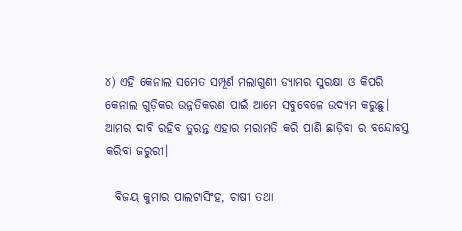୪) ଏହି କେନାଲ ସମେତ ସମ୍ପୂର୍ଣ ମଲାଗୁଣୀ ଡ୍ୟାମର ସୁରକ୍ଷା ଓ କିପରି କେନାଲ ଗୁଡ଼ିକର ଉନ୍ନତିକରଣ ପାଇଁ ଆମେ ସବୁବେଳେ ଉଦ୍ୟମ କରୁଛୁ। ଆମର ଦାବି ରହିବ ତୁରନ୍ତ ଏହାର ମରାମତି କରି ପାଣି ଛାଡ଼ିବା ର ବନ୍ଦୋବସ୍ତ କରିବା ଜରୁରୀ।

  ବିଜୟ କୁମାର ପାଲଟାସିଂହ, ଚାଷୀ ତଥା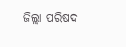ଜିଲ୍ଲା ପରିଷଦ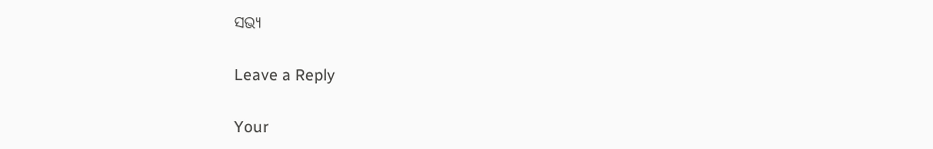ସଭ୍ୟ

Leave a Reply

Your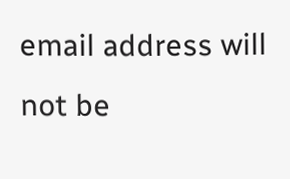email address will not be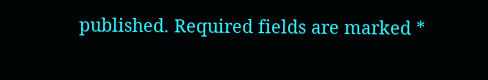published. Required fields are marked *